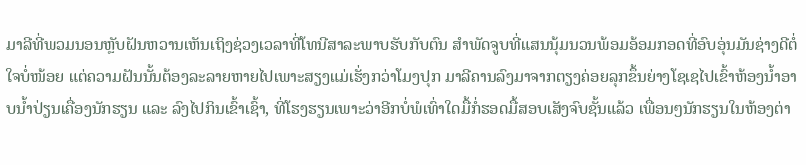ມາລີທີ່ພວມນອນຫຼັບຝັນຫວານເຫັນເຖິງຊ່ວງເວລາທີ່ໂທນີສາລະພາບຮັບກັບຕົນ ສຳພັດຈູບທີ່ແສນນຸ້ມນວນພ້ອມອ້ອມກອດທີ່ອົບອຸ່ນມັນຊ່າງດີຕໍ່ໃຈບໍ່ໜ້ອຍ ແຕ່ຄວາມຝັນນັ້ນຕ້ອງລະລາຍຫາຍໄປເພາະສຽງແມ່ເຮັ່ງກວ່າໂມງປຸກ ມາລີຄານລົງມາຈາກຕຽງຄ່ອຍລຸກຂຶ້ນຍ່າງໂຊເຊໄປເຂົ້າຫ້ອງນ້ຳອາບນ້ຳປ່ຽນເຄື່ອງນັກຮຽນ ແລະ ລົງໄປກິນເຂົ້າເຊົ້າ, ທີ່ໂຮງຮຽນເພາະວ່າອີກບໍ່ພໍເທົ່າໃດມື້ກໍ່ຮອດມື້ສອບເສັງຈົບຊັ້ນແລ້ວ ເພື່ອນໆນັກຮຽນໃນຫ້ອງຕ່າ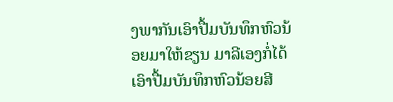ງພາກັນເອົາປື້ມບັນທຶກຫົວນ້ອຍມາໃຫ້ຂຽນ ມາລີເອງກໍ່ໄດ້ເອົາປື້ມບັນທຶກຫົວນ້ອຍສີ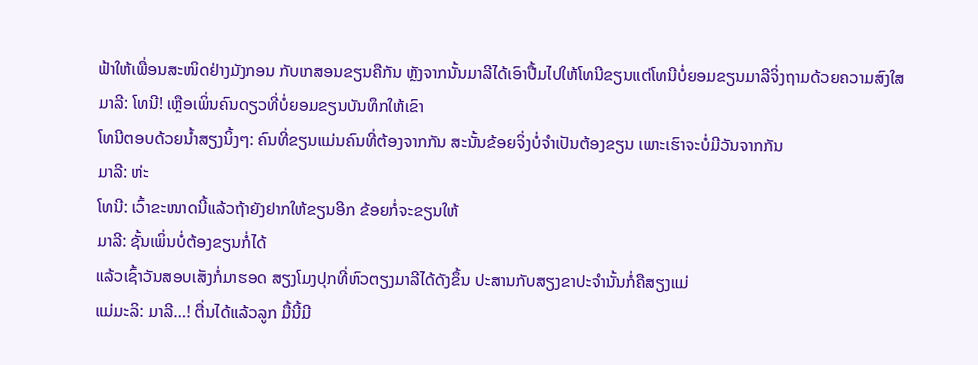ຟ້າໃຫ້ເພື່ອນສະໜິດຢ່າງມັງກອນ ກັບເກສອນຂຽນຄືກັນ ຫຼັງຈາກນັ້ນມາລີໄດ້ເອົາປື້ມໄປໃຫ້ໂທນີຂຽນແຕ່ໂທນີບໍ່ຍອມຂຽນມາລີຈິ່ງຖາມດ້ວຍຄວາມສົງໃສ
ມາລີ: ໂທນີ! ເຫຼືອເພິ່ນຄົນດຽວທີ່ບໍ່ຍອມຂຽນບັນທຶກໃຫ້ເຂົາ
ໂທນີຕອບດ້ວຍນ້ຳສຽງນິ້ງໆ: ຄົນທີ່ຂຽນແມ່ນຄົນທີ່ຕ້ອງຈາກກັນ ສະນັ້ນຂ້ອຍຈິ່ງບໍ່ຈຳເປັນຕ້ອງຂຽນ ເພາະເຮົາຈະບໍ່ມີວັນຈາກກັນ
ມາລີ: ຫ່ະ
ໂທນີ: ເວົ້າຂະໜາດນີ້ແລ້ວຖ້າຍັງຢາກໃຫ້ຂຽນອີກ ຂ້ອຍກໍ່ຈະຂຽນໃຫ້
ມາລີ: ຊັ້ນເພິ່ນບໍ່ຕ້ອງຂຽນກໍ່ໄດ້
ແລ້ວເຊົ້າວັນສອບເສັງກໍ່ມາຮອດ ສຽງໂມງປຸກທີ່ຫົວຕຽງມາລີໄດ້ດັງຂຶ້ນ ປະສານກັບສຽງຂາປະຈຳນັ້ນກໍ່ຄືສຽງແມ່
ແມ່ມະລິ: ມາລີ…! ຕື່ນໄດ້ແລ້ວລູກ ມື້ນີ້ມີ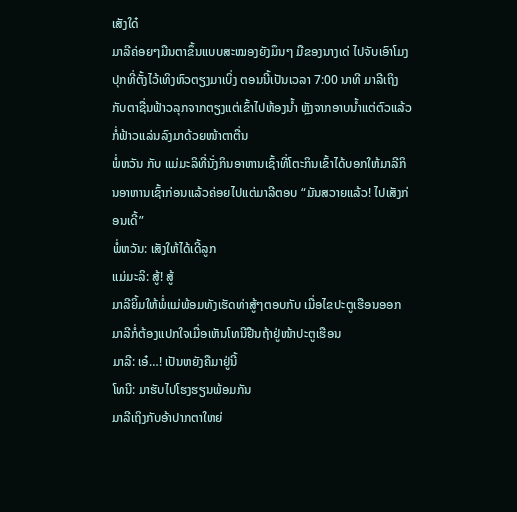ເສັງໃດ໋
ມາລີຄ່ອຍໆມືນຕາຂຶ້ນແບບສະໝອງຍັງມຶນໆ ມືຂອງນາງເດ່ ໄປຈັບເອົາໂມງປຸກທີ່ຕັ້ງໄວ້ເທິງຫົວຕຽງມາເບິ່ງ ຕອນນີ້ເປັນເວລາ 7:00 ນາທີ ມາລີເຖິງກັບຕາຊື່ນຟ້າວລຸກຈາກຕຽງແຕ່ເຂົ້າໄປຫ້ອງນ້ຳ ຫຼັງຈາກອາບນ້ຳແຕ່ຕົວແລ້ວກໍ່ຟ້າວແລ່ນລົງມາດ້ວຍໜ້າຕາຕື່ນ
ພໍ່ຫວັນ ກັບ ແມ່ມະລິທີ່ນັ່ງກິນອາຫານເຊົ້າທີ່ໂຕະກິນເຂົ້າໄດ້ບອກໃຫ້ມາລີກິນອາຫານເຊົ້າກ່ອນແລ້ວຄ່ອຍໄປແຕ່ມາລີຕອບ “ມັນສວາຍແລ້ວ! ໄປເສັງກ່ອນເດີ້”
ພໍ່ຫວັນ: ເສັງໃຫ້ໄດ້ເດີ້ລູກ
ແມ່ມະລິ: ສູ້! ສູ້
ມາລີຍິ້ມໃຫ້ພໍ່ແມ່ພ້ອມທັງເຮັດທ່າສູ້ໆຕອບກັບ ເມື່ອໄຂປະຕູເຮືອນອອກມາລີກໍ່ຕ້ອງແປກໃຈເມື່ອເຫັນໂທນີຢືນຖ້າຢູ່ໜ້າປະຕູເຮືອນ
ມາລີ: ເອ໋…! ເປັນຫຍັງຄືມາຢູ່ນີ້
ໂທນີ: ມາຮັບໄປໂຮງຮຽນພ້ອມກັນ
ມາລີເຖິງກັບອ້າປາກຕາໃຫຍ່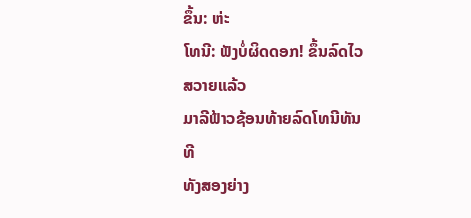ຂຶ້ນ: ຫ່ະ
ໂທນີ: ຟັງບໍ່ຜິດດອກ! ຂຶ້ນລົດໄວສວາຍແລ້ວ
ມາລີຟ້າວຊ້ອນທ້າຍລົດໂທນີທັນທີ
ທັງສອງຍ່າງ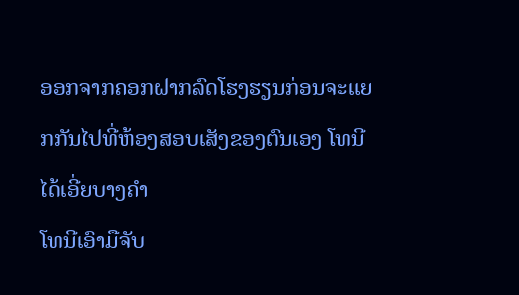ອອກຈາກຄອກຝາກລົດໂຮງຮຽນກ່ອນຈະແຍກກັນໄປທີ່ຫ້ອງສອບເສັງຂອງຕົນເອງ ໂທນີໄດ້ເອີ່ຍບາງຄຳ
ໂທນີເອົາມືຈັບ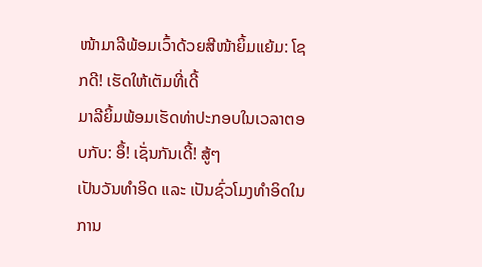ໜ້າມາລີພ້ອມເວົ້າດ້ວຍສີໜ້າຍິ້ມແຍ້ມ: ໂຊກດີ! ເຮັດໃຫ້ເຕັມທີ່ເດີ້
ມາລີຍິ້ມພ້ອມເຮັດທ່າປະກອບໃນເວລາຕອບກັບ: ອຶ້! ເຊັ່ນກັນເດີ້! ສູ້ໆ
ເປັນວັນທຳອິດ ແລະ ເປັນຊົ່ວໂມງທຳອິດໃນການ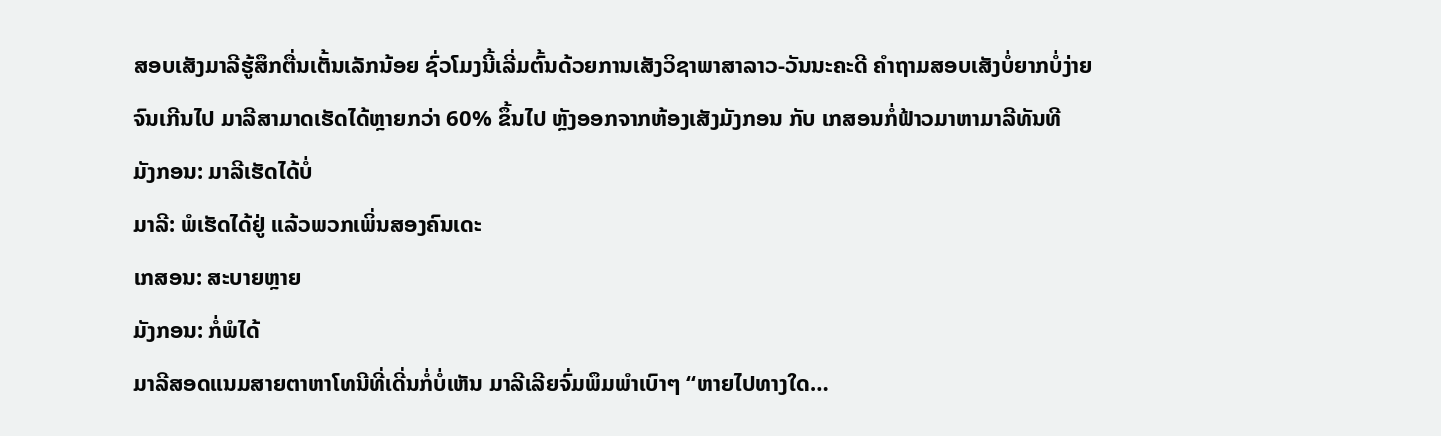ສອບເສັງມາລີຮູ້ສຶກຕື່ນເຕັ້ນເລັກນ້ອຍ ຊົ່ວໂມງນີ້ເລີ່ມຕົ້ນດ້ວຍການເສັງວິຊາພາສາລາວ-ວັນນະຄະດີ ຄຳຖາມສອບເສັງບໍ່ຍາກບໍ່ງ່າຍຈົນເກີນໄປ ມາລີສາມາດເຮັດໄດ້ຫຼາຍກວ່າ 60% ຂຶ້ນໄປ ຫຼັງອອກຈາກຫ້ອງເສັງມັງກອນ ກັບ ເກສອນກໍ່ຟ້າວມາຫາມາລີທັນທີ
ມັງກອນ: ມາລີເຮັດໄດ້ບໍ່
ມາລີ: ພໍເຮັດໄດ້ຢູ່ ແລ້ວພວກເພິ່ນສອງຄົນເດະ
ເກສອນ: ສະບາຍຫຼາຍ
ມັງກອນ: ກໍ່ພໍໄດ້
ມາລີສອດແນມສາຍຕາຫາໂທນີທີ່ເດີ່ນກໍ່ບໍ່ເຫັນ ມາລີເລີຍຈົ່ມພຶມພຳເບົາໆ “ຫາຍໄປທາງໃດ…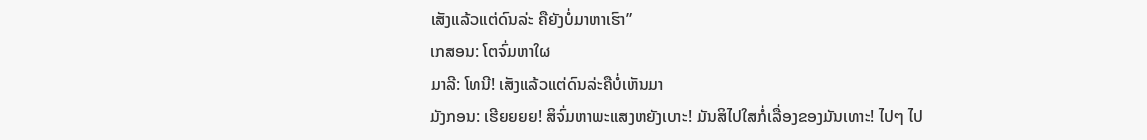ເສັງແລ້ວແຕ່ດົນລ່ະ ຄືຍັງບໍ່ມາຫາເຮົາ”
ເກສອນ: ໂຕຈົ່ມຫາໃຜ
ມາລີ: ໂທນີ! ເສັງແລ້ວແຕ່ດົນລ່ະຄືບໍ່ເຫັນມາ
ມັງກອນ: ເຮີຍຍຍຍ! ສິຈົ່ມຫາພະແສງຫຍັງເບາະ! ມັນສິໄປໃສກໍ່ເລື່ອງຂອງມັນເທາະ! ໄປໆ ໄປ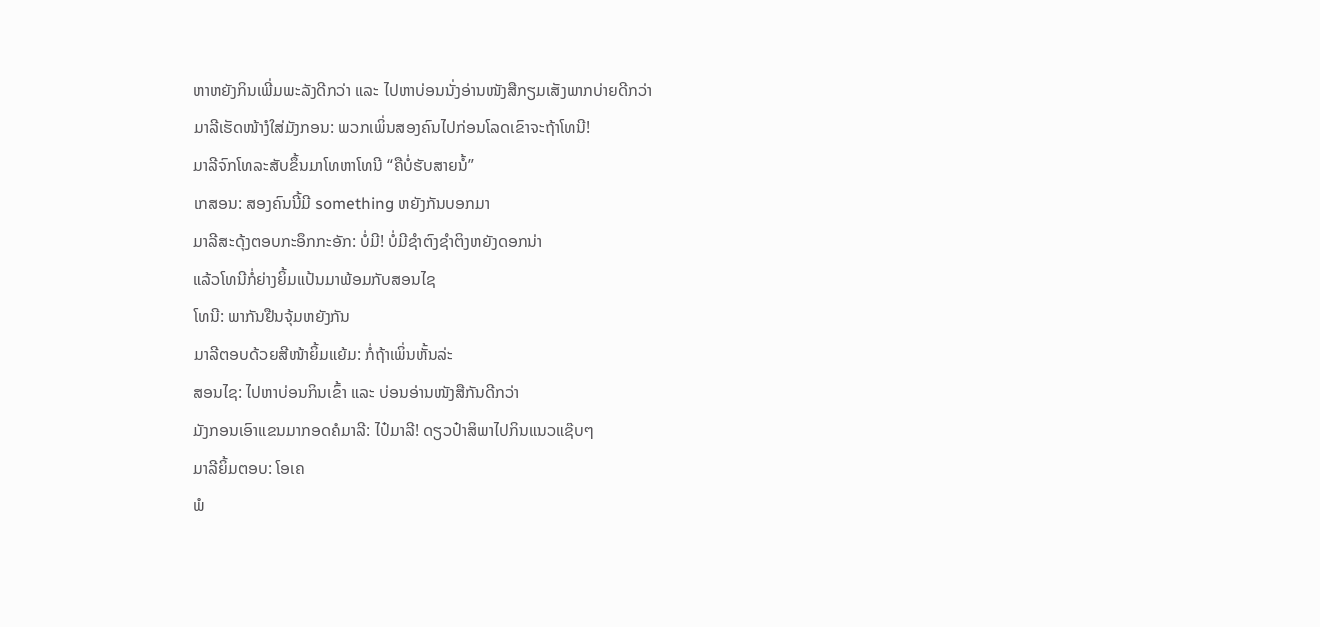ຫາຫຍັງກິນເພີ່ມພະລັງດີກວ່າ ແລະ ໄປຫາບ່ອນນັ່ງອ່ານໜັງສືກຽມເສັງພາກບ່າຍດີກວ່າ
ມາລີເຮັດໜ້າງໍໃສ່ມັງກອນ: ພວກເພິ່ນສອງຄົນໄປກ່ອນໂລດເຂົາຈະຖ້າໂທນີ!
ມາລີຈົກໂທລະສັບຂຶ້ນມາໂທຫາໂທນີ “ຄືບໍ່ຮັບສາຍນໍ້”
ເກສອນ: ສອງຄົນນີ້ມີ something ຫຍັງກັນບອກມາ
ມາລີສະດຸ້ງຕອບກະອຶກກະອັກ: ບໍ່ມີ! ບໍ່ມີຊຳຕົງຊຳຕິງຫຍັງດອກນ່າ
ແລ້ວໂທນີກໍ່ຍ່າງຍິ້ມແປ້ນມາພ້ອມກັບສອນໄຊ
ໂທນີ: ພາກັນຢືນຈຸ້ມຫຍັງກັນ
ມາລີຕອບດ້ວຍສີໜ້າຍິ້ມແຍ້ມ: ກໍ່ຖ້າເພິ່ນຫັ້ນລ່ະ
ສອນໄຊ: ໄປຫາບ່ອນກິນເຂົ້າ ແລະ ບ່ອນອ່ານໜັງສືກັນດີກວ່າ
ມັງກອນເອົາແຂນມາກອດຄໍມາລີ: ໄປ໋ມາລີ! ດຽວປ໋າສິພາໄປກິນແນວແຊ໊ບໆ
ມາລີຍິ້ມຕອບ: ໂອເຄ
ພໍ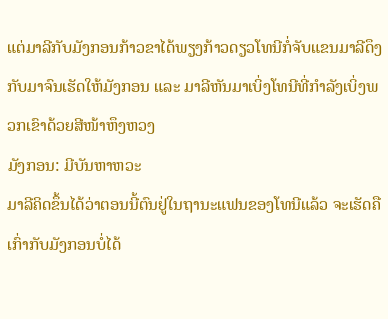ແຕ່ມາລີກັບມັງກອນກ້າວຂາໄດ້ພຽງກ້າວດຽວໂທນີກໍ່ຈັບແຂນມາລີດຶງກັບມາຈົນເຮັດໃຫ້ມັງກອນ ແລະ ມາລີຫັນມາເບິ່ງໂທນີທີ່ກຳລັງເບິ່ງພວກເຂົາດ້ວຍສີໜ້າຫຶງຫວງ
ມັງກອນ: ມີບັນຫາຫວະ
ມາລີຄິດຂຶ້ນໄດ້ວ່າຕອນນີ້ຕົນຢູ່ໃນຖານະແຟນຂອງໂທນີແລ້ວ ຈະເຮັດຄືເກົ່າກັບມັງກອນບໍ່ໄດ້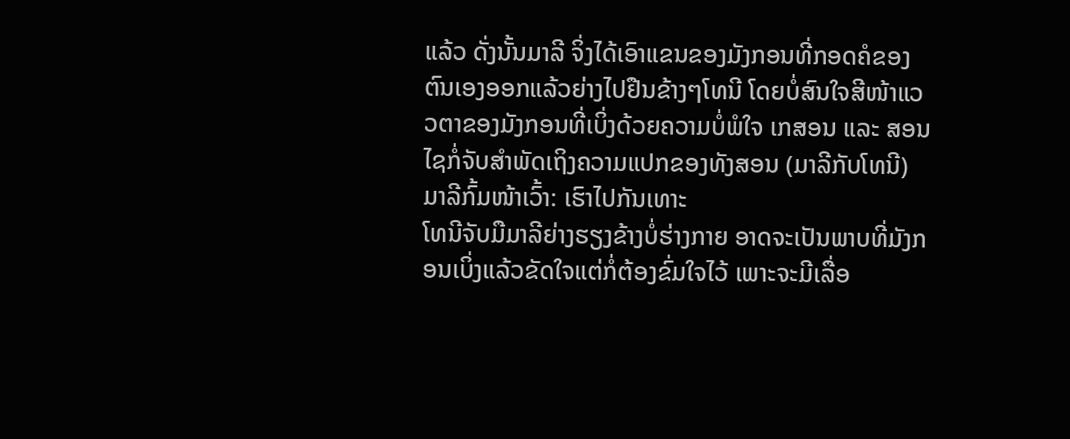ແລ້ວ ດັ່ງນັ້ນມາລີ ຈິ່ງໄດ້ເອົາແຂນຂອງມັງກອນທີ່ກອດຄໍຂອງຕົນເອງອອກແລ້ວຍ່າງໄປຢືນຂ້າງໆໂທນີ ໂດຍບໍ່ສົນໃຈສີໜ້າແວວຕາຂອງມັງກອນທີ່ເບິ່ງດ້ວຍຄວາມບໍ່ພໍໃຈ ເກສອນ ແລະ ສອນໄຊກໍ່ຈັບສຳພັດເຖິງຄວາມແປກຂອງທັງສອນ (ມາລີກັບໂທນີ)
ມາລີກົ້ມໜ້າເວົ້າ: ເຮົາໄປກັນເທາະ
ໂທນີຈັບມືມາລີຍ່າງຮຽງຂ້າງບໍ່ຮ່າງກາຍ ອາດຈະເປັນພາບທີ່ມັງກອນເບິ່ງແລ້ວຂັດໃຈແຕ່ກໍ່ຕ້ອງຂົ່ມໃຈໄວ້ ເພາະຈະມີເລື່ອ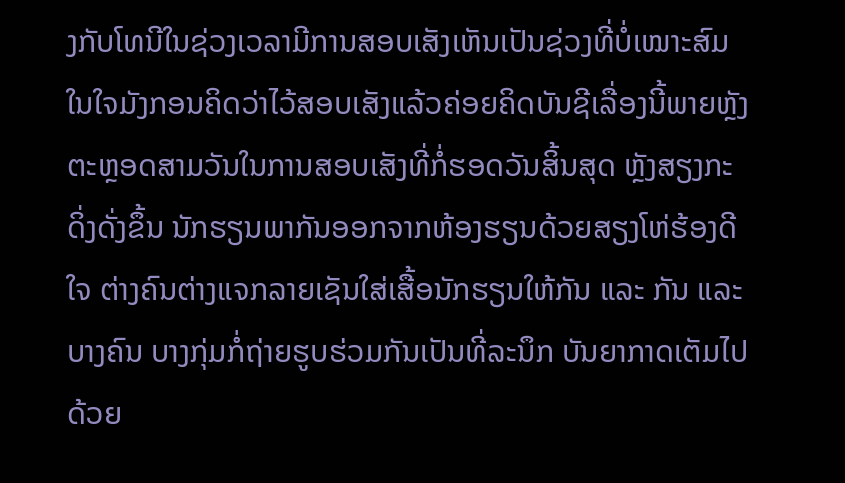ງກັບໂທນີໃນຊ່ວງເວລາມີການສອບເສັງເຫັນເປັນຊ່ວງທີ່ບໍ່ເໝາະສົມໃນໃຈມັງກອນຄິດວ່າໄວ້ສອບເສັງແລ້ວຄ່ອຍຄິດບັນຊີເລື່ອງນີ້ພາຍຫຼັງ
ຕະຫຼອດສາມວັນໃນການສອບເສັງທີ່ກໍ່ຮອດວັນສິ້ນສຸດ ຫຼັງສຽງກະດິ່ງດັ່ງຂຶ້ນ ນັກຮຽນພາກັນອອກຈາກຫ້ອງຮຽນດ້ວຍສຽງໂຫ່ຮ້ອງດີໃຈ ຕ່າງຄົນຕ່າງແຈກລາຍເຊັນໃສ່ເສື້ອນັກຮຽນໃຫ້ກັນ ແລະ ກັນ ແລະ ບາງຄົນ ບາງກຸ່ມກໍ່ຖ່າຍຮູບຮ່ວມກັນເປັນທີ່ລະນຶກ ບັນຍາກາດເຕັມໄປດ້ວຍ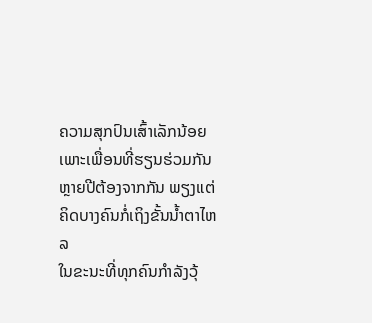ຄວາມສຸກປົນເສົ້າເລັກນ້ອຍ ເພາະເພື່ອນທີ່ຮຽນຮ່ວມກັນຫຼາຍປີຕ້ອງຈາກກັນ ພຽງແຕ່ຄິດບາງຄົນກໍ່ເຖິງຂັ້ນນ້ຳຕາໄຫລ
ໃນຂະນະທີ່ທຸກຄົນກຳລັງວຸ້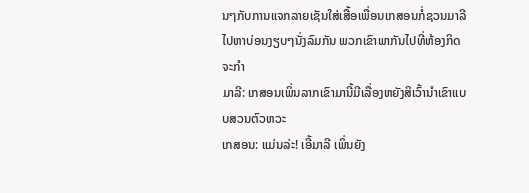ນໆກັບການແຈກລາຍເຊັນໃສ່ເສື້ອເພື່ອນເກສອນກໍ່ຊວນມາລີໄປຫາບ່ອນງຽບໆນັ່ງລົມກັນ ພວກເຂົາພາກັນໄປທີ່ຫ້ອງກິດຈະກຳ
ມາລີ: ເກສອນເພິ່ນລາກເຂົາມານີ້ມີເລື່ອງຫຍັງສິເວົ້ານຳເຂົາແບບສວນຕົວຫວະ
ເກສອນ: ແມ່ນລ່ະ! ເອີ້ມາລີ ເພິ່ນຍັງ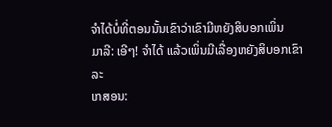ຈຳໄດ້ບໍ່ທີ່ຕອນນັ້ນເຂົາວ່າເຂົາມີຫຍັງສິບອກເພິ່ນ
ມາລີ: ເອີໆ! ຈຳໄດ້ ແລ້ວເພິ່ນມີເລື່ອງຫຍັງສິບອກເຂົາລະ
ເກສອນ: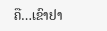ຄື…ເຂົາຢາ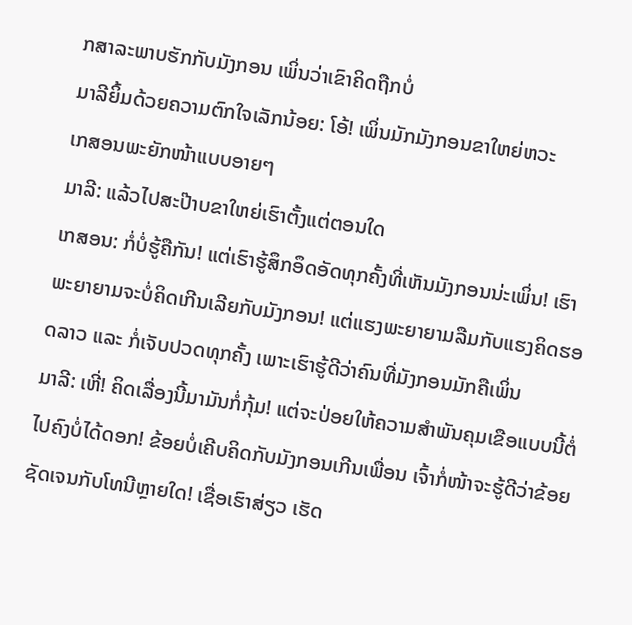ກສາລະພາບຮັກກັບມັງກອນ ເພິ່ນວ່າເຂົາຄິດຖືກບໍ່
ມາລີຍິ້ມດ້ວຍຄວາມຕົກໃຈເລັກນ້ອຍ: ໂອ້! ເພິ່ນມັກມັງກອນຂາໃຫຍ່ຫວະ
ເກສອນພະຍັກໜ້າແບບອາຍໆ
ມາລີ: ແລ້ວໄປສະປ໊າບຂາໃຫຍ່ເຮົາຕັ້ງແຕ່ຕອນໃດ
ເກສອນ: ກໍ່ບໍ່ຮູ້ຄືກັນ! ແຕ່ເຮົາຮູ້ສຶກອຶດອັດທຸກຄັ້ງທີ່ເຫັນມັງກອນນ່ະເພິ່ນ! ເຮົາພະຍາຍາມຈະບໍ່ຄິດເກີນເລີຍກັບມັງກອນ! ແຕ່ແຮງພະຍາຍາມລືມກັບແຮງຄິດຮອດລາວ ແລະ ກໍ່ເຈັບປວດທຸກຄັ້ງ ເພາະເຮົາຮູ້ດີວ່າຄົນທີ່ມັງກອນມັກຄືເພິ່ນ
ມາລີ: ເຫີ່! ຄິດເລື່ອງນີ້ມາມັນກໍ່ກຸ້ມ! ແຕ່ຈະປ່ອຍໃຫ້ຄວາມສຳພັນຄຸມເຂືອແບບນີ້ຕໍ່ໄປຄົງບໍ່ໄດ້ດອກ! ຂ້ອຍບໍ່ເຄີບຄິດກັບມັງກອນເກີນເພື່ອນ ເຈົ້າກໍ່ໜ້າຈະຮູ້ດີວ່າຂ້ອຍຊັດເຈນກັບໂທນີຫຼາຍໃດ! ເຊື່ອເຮົາສ່ຽວ ເຮັດ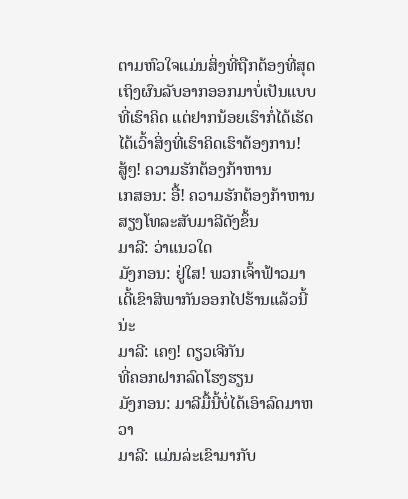ຕາມຫົວໃຈແມ່ນສິ່ງທີ່ຖືກຕ້ອງທີ່ສຸດ ເຖິງຜົນລັບອາກອອກມາບໍ່ເປັນແບບທີ່ເຮົາຄິດ ແຕ່ຢາກນ້ອຍເຮົາກໍ່ໄດ້ເຮັດໄດ້ເວົ້າສິ່ງທີ່ເຮົາຄິດເຮົາຕ້ອງການ! ສູ້ໆ! ຄວາມຮັກຕ້ອງກ້າຫານ
ເກສອນ: ອື້! ຄວາມຮັກຕ້ອງກ້າຫານ
ສຽງໂທລະສັບມາລີດັງຂຶ້ນ
ມາລີ: ວ່າແນວໃດ
ມັງກອນ: ຢູ່ໃສ! ພວກເຈົ້າຟ້າວມາເດີ້ເຂົາສິພາກັນອອກໄປຮ້ານແລ້ວນີ້ນ່ະ
ມາລີ: ເຄໆ! ດຽວເຈີກັນ
ທີ່ຄອກຝາກລົດໂຮງຮຽນ
ມັງກອນ: ມາລີມື້ນີ້ບໍ່ໄດ້ເອົາລົດມາຫວາ
ມາລີ: ແມ່ນລ່ະເຂົາມາກັບ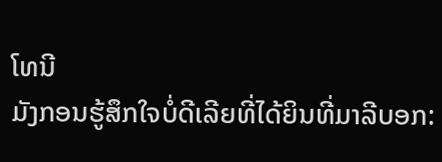ໂທນີ
ມັງກອນຮູ້ສຶກໃຈບໍ່ດີເລີຍທີ່ໄດ້ຍິນທີ່ມາລີບອກ: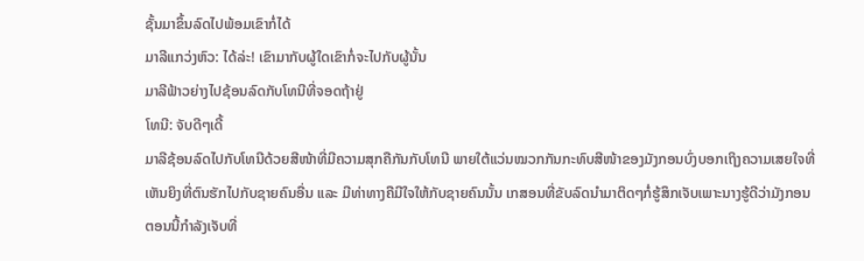ຊັ້ນມາຂຶ້ນລົດໄປພ້ອມເຂົາກໍ່ໄດ້
ມາລີແກວ່ງຫົວ: ໄດ້ລ່ະ! ເຂົາມາກັບຜູ້ໃດເຂົາກໍ່ຈະໄປກັບຜູ້ນັ້ນ
ມາລີຟ້າວຍ່າງໄປຊ້ອນລົດກັບໂທນີທີ່ຈອດຖ້າຢູ່
ໂທນີ: ຈັບດີໆເດີ້
ມາລີຊ້ອນລົດໄປກັບໂທນີດ້ວຍສີໜ້າທີ່ມີຄວາມສຸກຄືກັນກັບໂທນີ ພາຍໃຕ້ແວ່ນໝວກກັນກະທົບສີໜ້າຂອງມັງກອນບົ່ງບອກເຖິງຄວາມເສຍໃຈທີ່ເຫັນຍິງທີ່ຕົນຮັກໄປກັບຊາຍຄົນອື່ນ ແລະ ມີທ່າທາງຄືມີໃຈໃຫ້ກັບຊາຍຄົນນັ້ນ ເກສອນທີ່ຂັບລົດນຳມາຕິດໆກໍ່ຮູ້ສຶກເຈັບເພາະນາງຮູ້ດີວ່າມັງກອນຕອນນີ້ກຳລັງເຈັບທີ່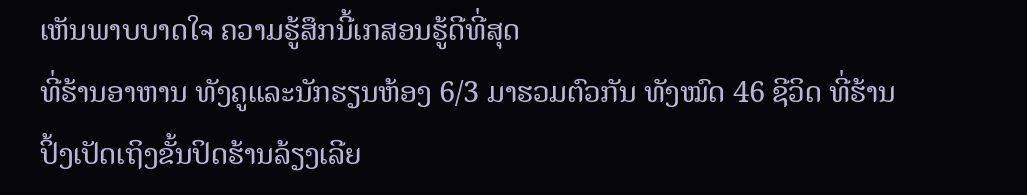ເຫັນພາບບາດໃຈ ຄວາມຮູ້ສຶກນີ້ເກສອນຮູ້ດີທີ່ສຸດ
ທີ່ຮ້ານອາຫານ ທັງຄູແລະນັກຮຽນຫ້ອງ 6/3 ມາຮວມຕົວກັນ ທັງໝົດ 46 ຊີວິດ ທີ່ຮ້ານປິ້ງເປັດເຖິງຂັ້ນປິດຮ້ານລ້ຽງເລີຍ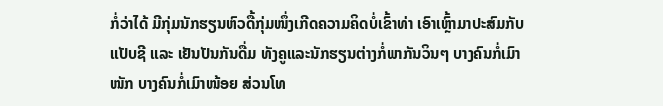ກໍ່ວ່າໄດ້ ມີກຸ່ມນັກຮຽນຫົວດື້ກຸ່ມໜຶ່ງເກີດຄວາມຄິດບໍ່ເຂົ້າທ່າ ເອົາເຫຼົ້າມາປະສົມກັບແປັບຊີ ແລະ ເຢັນປັນກັນດື່ມ ທັງຄູແລະນັກຮຽນຕ່າງກໍ່ພາກັນວິນໆ ບາງຄົນກໍ່ເມົາໜັກ ບາງຄົນກໍ່ເມົາໜ້ອຍ ສ່ວນໂທ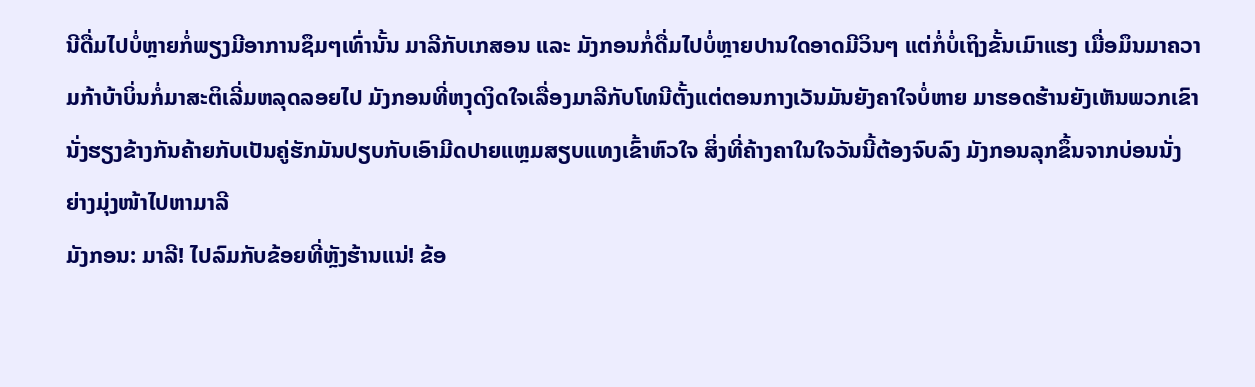ນີດື່ມໄປບໍ່ຫຼາຍກໍ່ພຽງມີອາການຊຶມໆເທົ່ານັ້ນ ມາລີກັບເກສອນ ແລະ ມັງກອນກໍ່ດື່ມໄປບໍ່ຫຼາຍປານໃດອາດມີວິນໆ ແຕ່ກໍ່ບໍ່ເຖິງຂັ້ນເມົາແຮງ ເມື່ອມຶນມາຄວາມກ້າບ້າບິ່ນກໍ່ມາສະຕິເລີ່ມຫລຸດລອຍໄປ ມັງກອນທີ່ຫງຸດງິດໃຈເລື່ອງມາລີກັບໂທນີຕັ້ງແຕ່ຕອນກາງເວັນມັນຍັງຄາໃຈບໍ່ຫາຍ ມາຮອດຮ້ານຍັງເຫັນພວກເຂົານັ່ງຮຽງຂ້າງກັນຄ້າຍກັບເປັນຄູ່ຮັກມັນປຽບກັບເອົາມີດປາຍແຫຼມສຽບແທງເຂົ້າຫົວໃຈ ສິ່ງທີ່ຄ້າງຄາໃນໃຈວັນນີ້ຕ້ອງຈົບລົງ ມັງກອນລຸກຂຶ້ນຈາກບ່ອນນັ່ງຍ່າງມຸ່ງໜ້າໄປຫາມາລີ
ມັງກອນ: ມາລີ! ໄປລົມກັບຂ້ອຍທີ່ຫຼັງຮ້ານແນ່! ຂ້ອ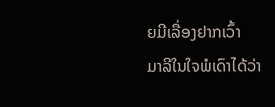ຍມີເລື່ອງຢາກເວົ້າ
ມາລີໃນໃຈພໍເດົາໄດ້ວ່າ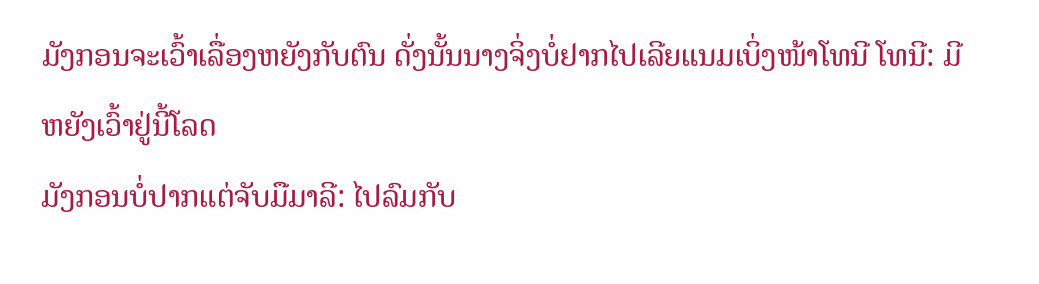ມັງກອນຈະເວົ້າເລື່ອງຫຍັງກັບຕົນ ດັ່ງນັ້ນນາງຈິ່ງບໍ່ຢາກໄປເລີຍແນມເບິ່ງໜ້າໂທນີ ໂທນີ: ມີຫຍັງເວົ້າຢູ່ນີ້ໂລດ
ມັງກອນບໍ່ປາກແຕ່ຈັບມືມາລີ: ໄປລົມກັບ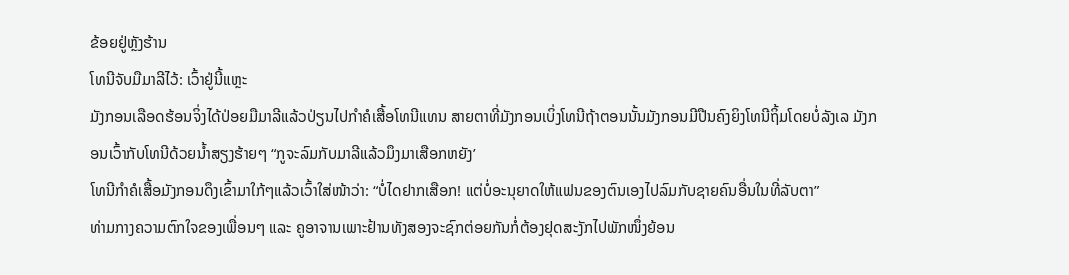ຂ້ອຍຢູ່ຫຼັງຮ້ານ
ໂທນີຈັບມືມາລີໄວ້: ເວົ້າຢູ່ນີ້ແຫຼະ
ມັງກອນເລືອດຮ້ອນຈິ່ງໄດ້ປ່ອຍມືມາລີແລ້ວປ່ຽນໄປກຳຄໍເສື້ອໂທນີແທນ ສາຍຕາທີ່ມັງກອນເບິ່ງໂທນີຖ້າຕອນນັ້ນມັງກອນມີປືນຄົງຍິງໂທນີຖິ້ມໂດຍບໍ່ລັງເລ ມັງກອນເວົ້າກັບໂທນີດ້ວຍນ້ຳສຽງຮ້າຍໆ “ກູຈະລົມກັບມາລີແລ້ວມຶງມາເສືອກຫຍັງ’
ໂທນີກຳຄໍເສື້ອມັງກອນດຶງເຂົ້າມາໃກ້ໆແລ້ວເວົ້າໃສ່ໜ້າວ່າ: “ບໍ່ໄດຢາກເສືອກ! ແຕ່ບໍ່ອະນຸຍາດໃຫ້ແຟນຂອງຕົນເອງໄປລົມກັບຊາຍຄົນອື່ນໃນທີ່ລັບຕາ”
ທ່າມກາງຄວາມຕົກໃຈຂອງເພື່ອນໆ ແລະ ຄູອາຈານເພາະຢ້ານທັງສອງຈະຊົກຕ່ອຍກັນກໍ່ຕ້ອງຢຸດສະງັກໄປພັກໜຶ່ງຍ້ອນ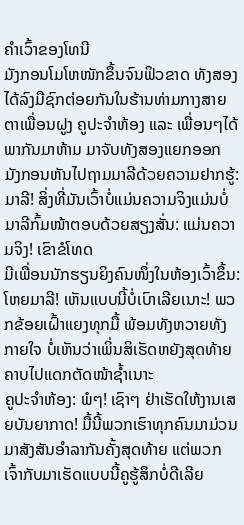ຄຳເວົ້າຂອງໂທນີ
ມັງກອນໂມໂຫໜັກຂຶ້ນຈົນຟິວຂາດ ທັງສອງໄດ້ລົງມືຊົກຕ່ອຍກັນໃນຮ້ານທ່າມກາງສາຍຕາເພື່ອນຝູງ ຄູປະຈຳຫ້ອງ ແລະ ເພື່ອນໆໄດ້ພາກັນມາຫ້າມ ມາຈັບທັງສອງແຍກອອກ
ມັງກອນຫັນໄປຖາມມາລີດ້ວຍຄວາມຢາກຮູ້: ມາລີ! ສິ່ງທີ່ມັນເວົ້າບໍ່ແມ່ນຄວາມຈິງແມ່ນບໍ່
ມາລີກົ້ມໜ້າຕອບດ້ວຍສຽງສັ່ນ: ແມ່ນຄວາມຈິງ! ເຂົາຂໍໂທດ
ມີເພື່ອນນັກຮຽນຍິງຄົນໜຶ່ງໃນຫ້ອງເວົ້າຂຶ້ນ: ໂຫຍມາລີ! ເຫັນແບບນີ້ບໍ່ເບົາເລີຍເນາະ! ພວກຂ້ອຍເຝົ້າແຍງທຸກມື້ ພ້ອມທັງຫວາຍທັງກາຍໃຈ ບໍ່ເຫັນວ່າເພິ່ນສິເຮັດຫຍັງສຸດທ້າຍຄາບໄປແດກຕັດໜ້າຊ້ຳເນາະ
ຄູປະຈຳຫ້ອງ: ພໍໆ! ເຊົາໆ ຢ່າເຮັດໃຫ້ງານເສຍບັນຍາກາດ! ມື້ນີ້ພວກເຮົາທຸກຄົນມາມ່ວນມາສັງສັນອຳລາກັນຄັ້ງສຸດທ້າຍ ແຕ່ພວກເຈົ້າກັບມາເຮັດແບບນີ້ຄູຮູ້ສຶກບໍ່ດີເລີຍ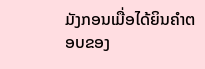ມັງກອນເມື່ອໄດ້ຍິນຄຳຕອບຂອງ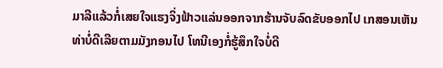ມາລີແລ້ວກໍ່ເສຍໃຈແຮງຈິ່ງຟ້າວແລ່ນອອກຈາກຮ້ານຈັບລົດຂັບອອກໄປ ເກສອນເຫັນທ່າບໍ່ດີເລີຍຕາມມັງກອນໄປ ໂທນີເອງກໍ່ຮູ້ສຶກໃຈບໍ່ດີ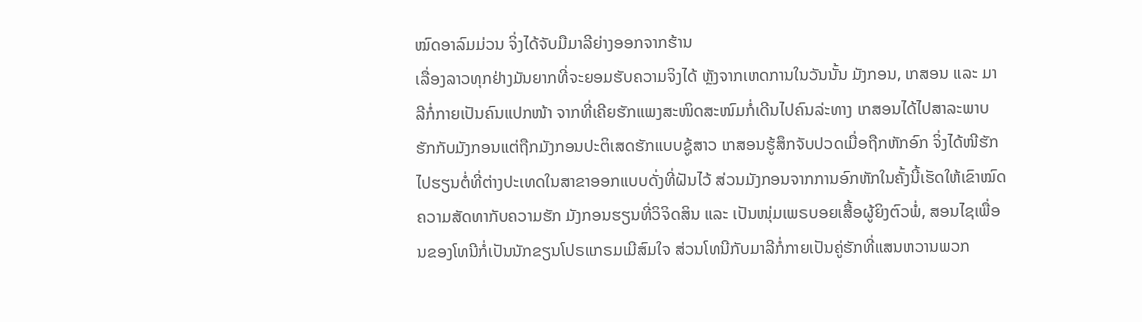ໝົດອາລົມມ່ວນ ຈິ່ງໄດ້ຈັບມືມາລີຍ່າງອອກຈາກຮ້ານ
ເລື່ອງລາວທຸກຢ່າງມັນຍາກທີ່ຈະຍອມຮັບຄວາມຈິງໄດ້ ຫຼັງຈາກເຫດການໃນວັນນັ້ນ ມັງກອນ, ເກສອນ ແລະ ມາລີກໍ່ກາຍເປັນຄົນແປກໜ້າ ຈາກທີ່ເຄີຍຮັກແພງສະໜິດສະໜົມກໍ່ເດີນໄປຄົນລ່ະທາງ ເກສອນໄດ້ໄປສາລະພາບຮັກກັບມັງກອນແຕ່ຖືກມັງກອນປະຕິເສດຮັກແບບຊູ້ສາວ ເກສອນຮູ້ສຶກຈັບປວດເມື່ອຖືກຫັກອົກ ຈິ່ງໄດ້ໜີຮັກໄປຮຽນຕໍ່ທີ່ຕ່າງປະເທດໃນສາຂາອອກແບບດັ່ງທີ່ຝັນໄວ້ ສ່ວນມັງກອນຈາກການອົກຫັກໃນຄັ້ງນີ້ເຮັດໃຫ້ເຂົາໝົດຄວາມສັດທາກັບຄວາມຮັກ ມັງກອນຮຽນທີ່ວິຈິດສິນ ແລະ ເປັນໜຸ່ມເພຣບອຍເສື້ອຜູ້ຍິງຕົວພໍ່, ສອນໄຊເພື່ອນຂອງໂທນີກໍ່ເປັນນັກຂຽນໂປຣແກຣມເມີສົມໃຈ ສ່ວນໂທນີກັບມາລີກໍ່ກາຍເປັນຄູ່ຮັກທີ່ແສນຫວານພວກ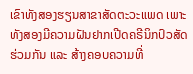ເຂົາທັງສອງຮຽນສາຂາສັດຕະວະແພດ ເພາະທັງສອງມີຄວາມຝັນຢາກເປີດຄຣີນິກປົວສັດຮ່ວມກັນ ແລະ ສ້າງຄອບຄວາມທີ່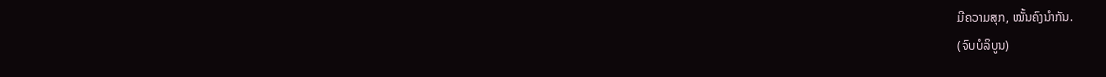ມີຄວາມສຸກ, ໝັ້ນຄົງນຳກັນ.
(ຈົບບໍລິບູນ)